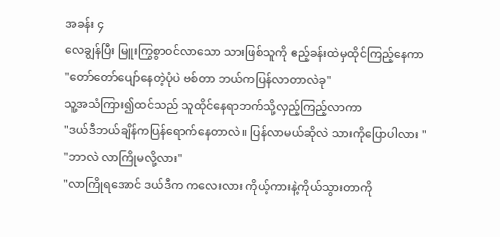အခန်း ၄
လေချွန်ပြီး မြူးကြွစွာဝင်လာသော သားဖြစ်သူကို ဧည့်ခန်းထဲမှထိုင်ကြည့်နေကာ
"တော်တော်ပျော်နေတဲ့ပုံပဲ ဗစ်တာ ဘယ်ကပြန်လာတာလဲခု"
သူ့အသံကြား၍ထင်သည် သူထိုင်နေရာဘက်သို့လှည့်ကြည့်လာကာ
"ဒယ်ဒီဘယ်ချိန်ကပြန်ရောက်နေတာလဲ။ ပြန်လာမယ်ဆိုလဲ သားကိုပြောပါလား "
"ဘာလဲ လာကြိုမလို့လား"
"လာကြိုရအောင် ဒယ်ဒီက ကလေးလား ကိုယ့်ကားနဲ့ကိုယ်သွားတာကို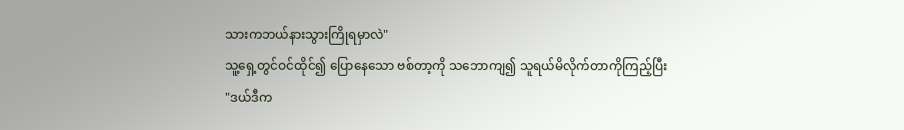သားကဘယ်နားသွားကြိုရမှာလဲ"
သူ့ရှေ့တွင်ဝင်ထိုင်၍ ပြောနေသော ဗစ်တာ့ကို သဘောကျ၍ သူရယ်မိလိုက်တာကိုကြည့်ပြီး
"ဒယ်ဒီက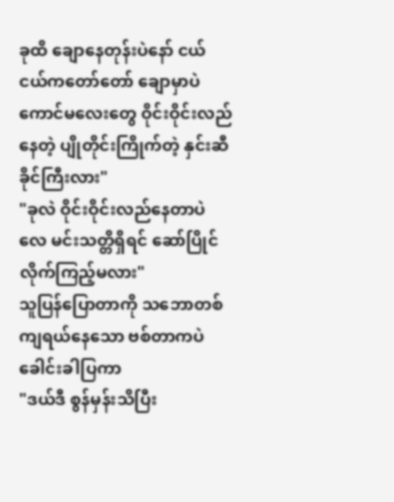ခုထိ ချောနေတုန်းပဲနော် ငယ်ငယ်ကတော်တော် ချောမှာပဲ ကောင်မလေးတွေ ဝိုင်းဝိုင်းလည်နေတဲ့ ပျိုတိုင်းကြိုက်တဲ့ နှင်းဆီခိုင်ကြီးလား"
"ခုလဲ ဝိုင်းဝိုင်းလည်နေတာပဲလေ မင်းသတ္တိရှိရင် ဆော်ပြိုင်လိုက်ကြည့်မလား"
သူပြန်ပြောတာကို သဘောတစ်ကျရယ်နေသော ဗစ်တာကပဲ ခေါင်းခါပြကာ
"ဒယ်ဒီ စွန်မှန်းသိပြီး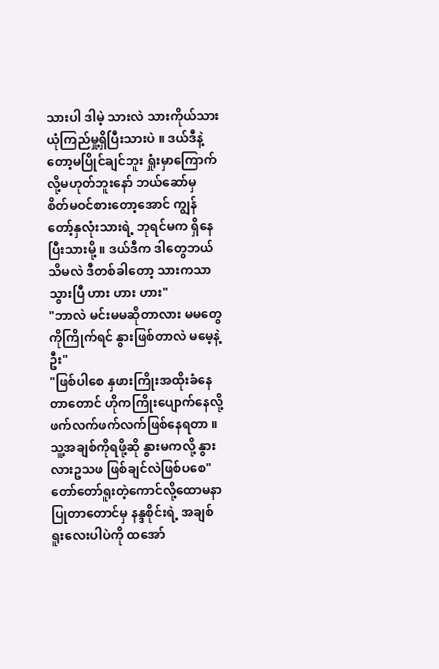သားပါ ဒါမဲ့ သားလဲ သားကိုယ်သား ယုံကြည်မှု့ရှိပြီးသားပဲ ။ ဒယ်ဒီနဲ့တော့မပြိုင်ချင်ဘူး ရှုံးမှာကြောက်လို့မဟုတ်ဘူးနော် ဘယ်ဆော်မှ စိတ်မဝင်စားတော့အောင် ကျွန်တော့်နှလုံးသားရဲ့ ဘုရင်မက ရှိနေပြီးသားမို့ ။ ဒယ်ဒီက ဒါတွေဘယ်သိမလဲ ဒီတစ်ခါတော့ သားကသာသွားပြီ ဟား ဟား ဟား"
"ဘာလဲ မင်းမမဆိုတာလား မမတွေကိုကြိုက်ရင် နွားဖြစ်တာလဲ မမေ့နဲ့ဦး"
"ဖြစ်ပါစေ နှဖားကြိုးအထိုးခံနေတာတောင် ဟိုကကြိုးပျောက်နေလို့ ဖက်လက်ဖက်လက်ဖြစ်နေရတာ ။ သူ့အချစ်ကိုရဖို့ဆို နွားမကလို့ နွားလားဥသဖ ဖြစ်ချင်လဲဖြစ်ပစေ"
တော်တော်ရူးတဲ့ကောင်လို့ထောမနာပြုတာတောင်မှ နန္ဒစိုင်းရဲ့ အချစ်ရူးလေးပါပဲကို ထအော်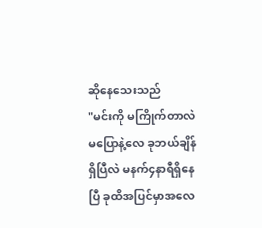ဆိုနေသေးသည်
"မင်းကို မကြိုက်တာလဲမပြောနဲ့လေ ခုဘယ်ချိန်ရှိပြီလဲ မနက်၄နာရီရှိနေပြီ ခုထိအပြင်မှာအလေ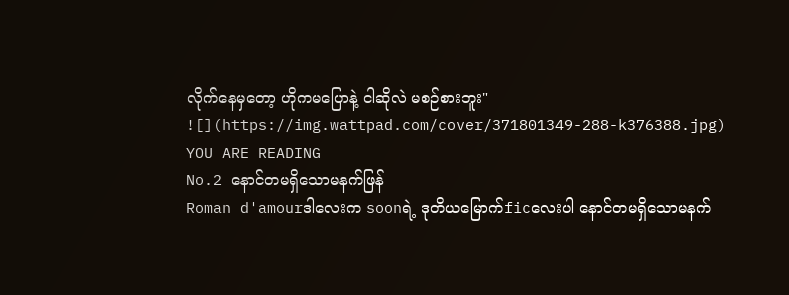လိုက်နေမှတော့ ဟိုကမပြောနဲ့ ငါဆိုလဲ မစဉ်စားဘူး"
![](https://img.wattpad.com/cover/371801349-288-k376388.jpg)
YOU ARE READING
No.2 နောင်တမရှိသောမနက်ဖြန်
Roman d'amourဒါလေးက soonရဲ့ ဒုတိယမြောက်ficလေးပါ နောင်တမရှိသောမနက်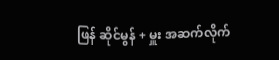ဖြန် ဆိုင်မွန် + မှူး အဆက်လိုက်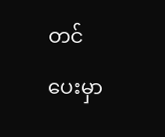တင်ပေးမှာ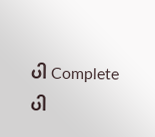ပါ Completeပါ